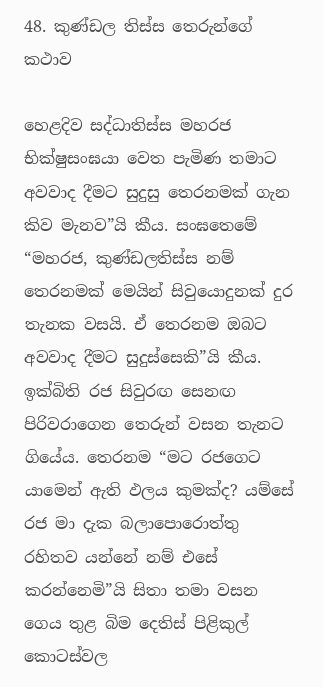48. කුණ්ඩල තිස්ස තෙරුන්ගේ කථාව

හෙළදිව සද්ධාතිස්ස මහරජ භික්ෂුසංඝයා වෙත පැමිණ තමාට අවවාද දීමට සුදුසු තෙරනමක් ගැන කිව මැනව”යි කීය. සංඝතෙමේ “මහරජ, කුණ්ඩලතිස්ස නම් තෙරනමක් මෙයින් සිවුයොදුනක් දුර තැනක වසයි. ඒ තෙරනම ඔබට අවවාද දීමට සුදුස්සෙකි”යි කීය. ඉක්බිති රජ සිවුරඟ සෙනඟ පිරිවරාගෙන තෙරුන් වසන තැනට ගියේය. තෙරනම “මට රජගෙට යාමෙන් ඇති ඵලය කුමක්ද? යම්සේ රජ මා දැක බලාපොරොත්තු රහිතව යන්නේ නම් එසේ කරන්නෙමි”යි සිතා තමා වසන ගෙය තුළ බිම දෙතිස් පිළිකුල් කොටස්වල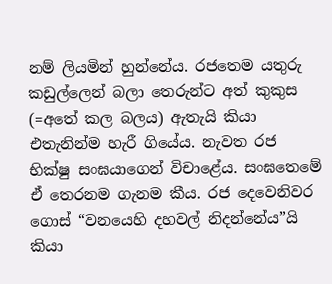නම් ලියමින් හුන්නේය. රජතෙම යතුරු කඩුල්ලෙන් බලා තෙරුන්ට අත් කුකුස (=අතේ කල බලය) ඇතැයි කියා එතැනින්ම හැරී ගියේය. නැවත රජ භික්ෂු සංඝයාගෙන් විචාළේය. සංඝතෙමේ ඒ තෙරනම ගැනම කීය. රජ දෙවෙනිවර ගොස් “වනයෙහි දහවල් නිදන්නේය”යි කියා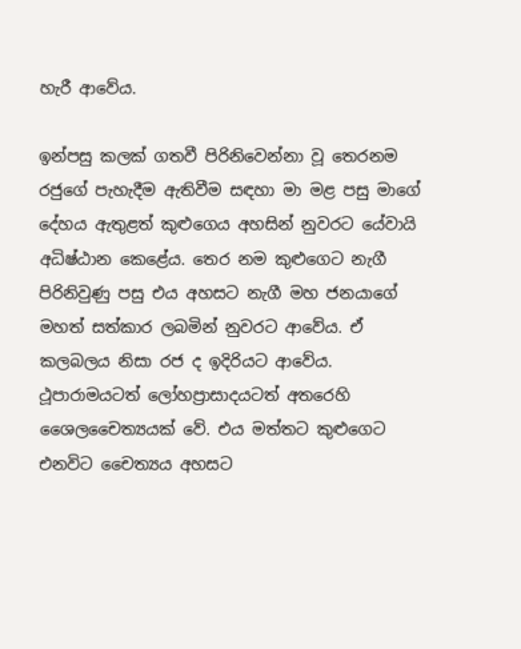හැරී ආවේය.

ඉන්පසු කලක් ගතවී පිරිනිවෙන්නා වූ තෙරනම රජුගේ පැහැදීම ඇතිවීම සඳහා මා මළ පසු මාගේ දේහය ඇතුළත් කුළුගෙය අහසින් නුවරට යේවායි අධිෂ්ඨාන කෙළේය. තෙර නම කුළුගෙට නැගී පිරිනිවුණු පසු එය අහසට නැගී මහ ජනයාගේ මහත් සත්කාර ලබමින් නුවරට ආවේය. ඒ කලබලය නිසා රජ ද ඉදිරියට ආවේය. ථූපාරාමයටත් ලෝහප්‍රාසාදයටත් අතරෙහි ශෛලචෛත්‍යයක් වේ. එය මත්තට කුළුගෙට එනවිට චෛත්‍යය අහසට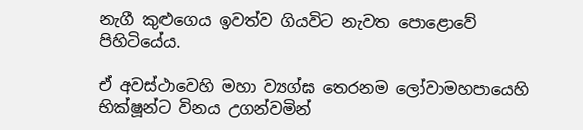නැගී කුළුගෙය ඉවත්ව ගියවිට නැවත පොළොවේ පිහිටියේය.

ඒ අවස්ථාවෙහි මහා ව්‍යග්ඝ තෙරනම ලෝවාමහපායෙහි භික්ෂූන්ට විනය උගන්වමින්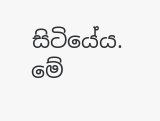සිටියේය. මේ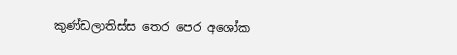කුණ්ඩලාතිස්ස තෙර පෙර අශෝක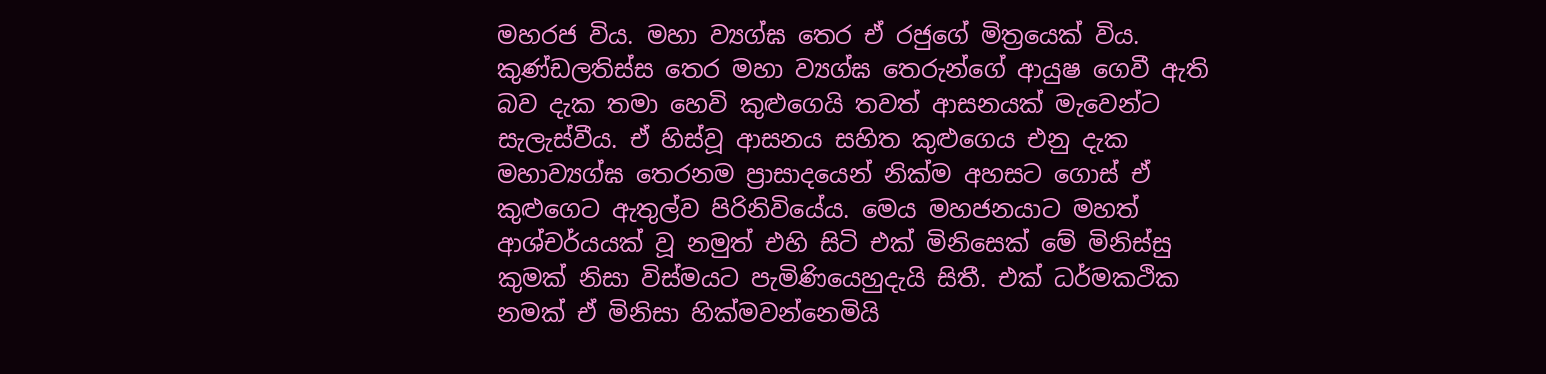මහරජ විය. මහා ව්‍යග්ඝ තෙර ඒ රජුගේ මිත්‍රයෙක් විය. කුණ්ඩලතිස්ස තෙර මහා ව්‍යග්ඝ තෙරුන්ගේ ආයුෂ ගෙවී ඇති බව දැක තමා හෙවි කුළුගෙයි තවත් ආසනයක් මැවෙන්ට සැලැස්වීය. ඒ හිස්වූ ආසනය සහිත කුළුගෙය එනු දැක මහාව්‍යග්ඝ තෙරනම ප්‍රාසාදයෙන් නික්ම අහසට ගොස් ඒ කුළුගෙට ඇතුල්ව පිරිනිවියේය. මෙය මහජනයාට මහත් ආශ්චර්යයක් වූ නමුත් එහි සිටි එක් මිනිසෙක් මේ මිනිස්සු කුමක් නිසා විස්මයට පැමිණියෙහුදැයි සිතී. එක් ධර්මකථික නමක් ඒ මිනිසා හික්මවන්නෙමියි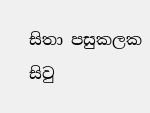සිතා පසුකලක සිවු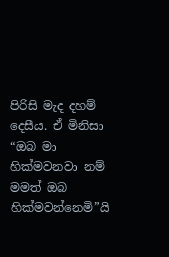පිරිසි මැද දහම් දෙසීය. ඒ මිනිසා “ඔබ මා හික්මවනවා නම් මමත් ඔබ හික්මවන්නෙමි”යි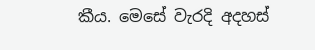කීය. මෙසේ වැරදි අදහස්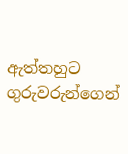ඇත්තහුට ගුරුවරුන්ගෙන්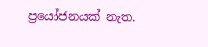ප්‍රයෝජනයක් නැත.